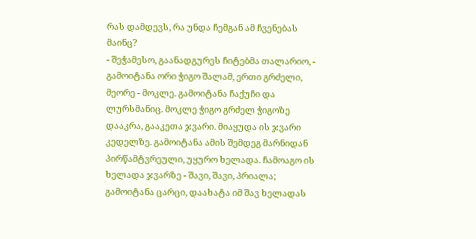რას დამდევს, რა უნდა ჩემგან ამ ჩვენებას მაინც?
- შეჭამესო, გაანადგურეს ჩიტებმა თალარიო, - გამოიტანა ორი ჭიგო შალამ, ერთი გრძელი, მეორე - მოკლე. გამოიტანა ჩაქუჩი და ლურსმანიც. მოკლე ჭიგო გრძელ ჭიგოზე დააკრა, გააკეთა ჯვარი. მიაყუდა ის ჯვარი კედელზე. გამოიტანა ამის შემდეგ მარნიდან პირწამტვრეული, უყურო ხელადა. ჩამოაგო ის ხელადა ჯვარზე - შავი, შავი, პრიალა; გამოიტანა ცარცი, დაახატა იმ შავ ხელადას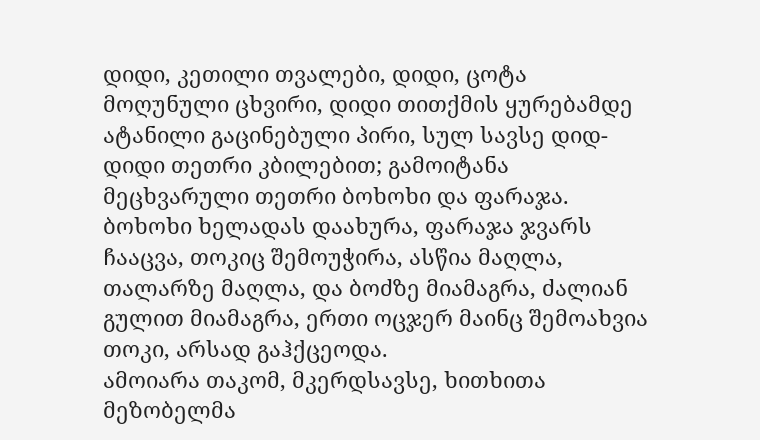დიდი, კეთილი თვალები, დიდი, ცოტა მოღუნული ცხვირი, დიდი თითქმის ყურებამდე ატანილი გაცინებული პირი, სულ სავსე დიდ-დიდი თეთრი კბილებით; გამოიტანა მეცხვარული თეთრი ბოხოხი და ფარაჯა. ბოხოხი ხელადას დაახურა, ფარაჯა ჯვარს ჩააცვა, თოკიც შემოუჭირა, ასწია მაღლა, თალარზე მაღლა, და ბოძზე მიამაგრა, ძალიან გულით მიამაგრა, ერთი ოცჯერ მაინც შემოახვია თოკი, არსად გაჰქცეოდა.
ამოიარა თაკომ, მკერდსავსე, ხითხითა მეზობელმა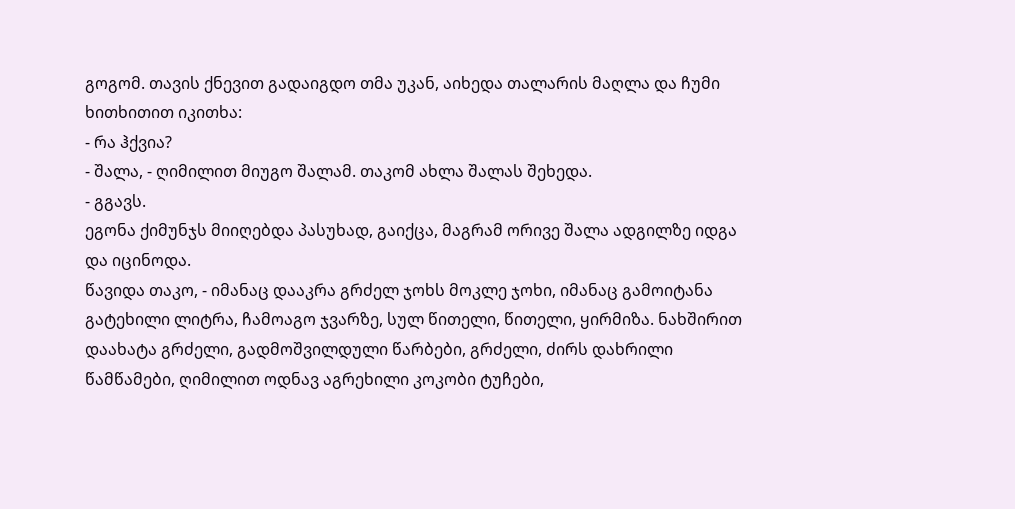გოგომ. თავის ქნევით გადაიგდო თმა უკან, აიხედა თალარის მაღლა და ჩუმი ხითხითით იკითხა:
- რა ჰქვია?
- შალა, - ღიმილით მიუგო შალამ. თაკომ ახლა შალას შეხედა.
- გგავს.
ეგონა ქიმუნჯს მიიღებდა პასუხად, გაიქცა, მაგრამ ორივე შალა ადგილზე იდგა და იცინოდა.
წავიდა თაკო, - იმანაც დააკრა გრძელ ჯოხს მოკლე ჯოხი, იმანაც გამოიტანა გატეხილი ლიტრა, ჩამოაგო ჯვარზე, სულ წითელი, წითელი, ყირმიზა. ნახშირით დაახატა გრძელი, გადმოშვილდული წარბები, გრძელი, ძირს დახრილი წამწამები, ღიმილით ოდნავ აგრეხილი კოკობი ტუჩები,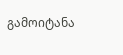გამოიტანა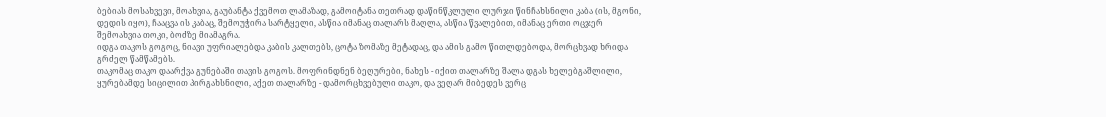ბებიას მოსახვევი, მოახვია, გაუბანტა ქვემოთ ლამაზად, გამოიტანა თეთრად დაწინწკლული ლურჯი წინჩახსნილი კაბა (ის, მგონი, დედის იყო), ჩააცვა ის კაბაც, შემოუჭირა სარტყელი, ასწია იმანაც თალარს მაღლა, ასწია წვალებით, იმანაც ერთი ოცჯერ შემოახვია თოკი, ბოძზე მიამაგრა.
იდგა თაკოს გოგოც, ნიავი უფრიალებდა კაბის კალთებს, ცოტა ზომაზე მეტადაც, და ამის გამო წითლდებოდა, მორცხვად ხრიდა გრძელ წამწამებს.
თაკომაც თაკო დაარქვა გუნებაში თავის გოგოს. მოფრინდნენ ბეღურები, ნახეს - იქით თალარზე შალა დგას ხელებგაშლილი, ყურებამდე სიცილით პირგახსნილი, აქეთ თალარზე - დამორცხვებული თაკო, და ვეღარ მიბედეს ვერც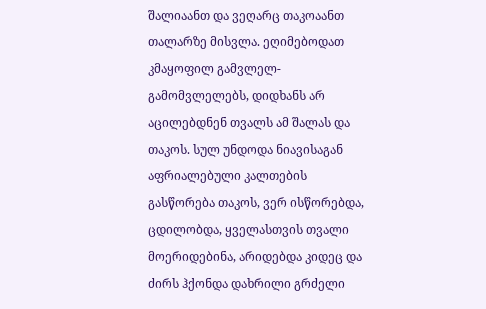შალიაანთ და ვეღარც თაკოაანთ თალარზე მისვლა. ეღიმებოდათ კმაყოფილ გამვლელ-გამომვლელებს, დიდხანს არ აცილებდნენ თვალს ამ შალას და თაკოს. სულ უნდოდა ნიავისაგან აფრიალებული კალთების გასწორება თაკოს, ვერ ისწორებდა, ცდილობდა, ყველასთვის თვალი მოერიდებინა, არიდებდა კიდეც და ძირს ჰქონდა დახრილი გრძელი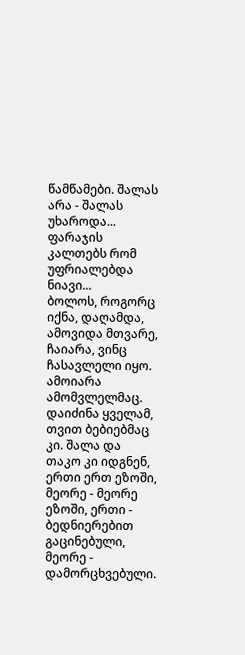წამწამები. შალას არა - შალას უხაროდა... ფარაჯის კალთებს რომ უფრიალებდა ნიავი...
ბოლოს, როგორც იქნა, დაღამდა, ამოვიდა მთვარე, ჩაიარა, ვინც ჩასავლელი იყო. ამოიარა ამომვლელმაც. დაიძინა ყველამ, თვით ბებიებმაც კი. შალა და თაკო კი იდგნენ, ერთი ერთ ეზოში, მეორე - მეორე ეზოში, ერთი - ბედნიერებით გაცინებული, მეორე - დამორცხვებული.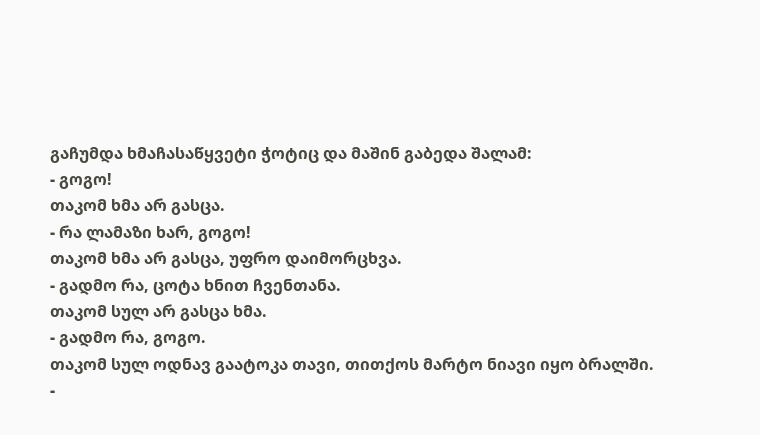გაჩუმდა ხმაჩასაწყვეტი ჭოტიც და მაშინ გაბედა შალამ:
- გოგო!
თაკომ ხმა არ გასცა.
- რა ლამაზი ხარ, გოგო!
თაკომ ხმა არ გასცა, უფრო დაიმორცხვა.
- გადმო რა, ცოტა ხნით ჩვენთანა.
თაკომ სულ არ გასცა ხმა.
- გადმო რა, გოგო.
თაკომ სულ ოდნავ გაატოკა თავი, თითქოს მარტო ნიავი იყო ბრალში.
-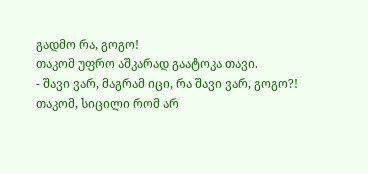გადმო რა, გოგო!
თაკომ უფრო აშკარად გაატოკა თავი.
- შავი ვარ, მაგრამ იცი, რა შავი ვარ, გოგო?!
თაკომ, სიცილი რომ არ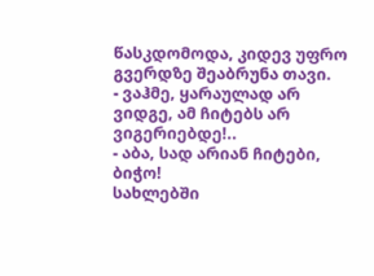წასკდომოდა, კიდევ უფრო გვერდზე შეაბრუნა თავი.
- ვაჰმე, ყარაულად არ ვიდგე, ამ ჩიტებს არ ვიგერიებდე!..
- აბა, სად არიან ჩიტები, ბიჭო!
სახლებში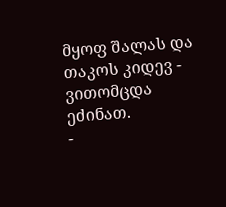მყოფ შალას და თაკოს კიდევ - ვითომცდა ეძინათ.
-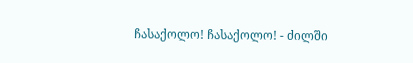ჩასაქოლო! ჩასაქოლო! - ძილში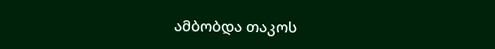ამბობდა თაკოს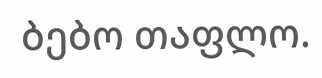ბებო თაფლო.